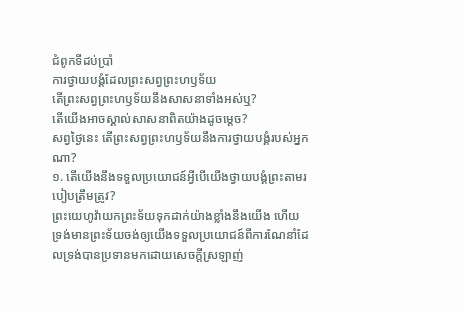ជំពូកទីដប់ប្រាំ
ការថ្វាយបង្គំដែលព្រះសព្វព្រះហឫទ័យ
តើព្រះសព្វព្រះហឫទ័យនឹងសាសនាទាំងអស់ឬ?
តើយើងអាចស្គាល់សាសនាពិតយ៉ាងដូចម្ដេច?
សព្វថ្ងៃនេះ តើព្រះសព្វព្រះហឫទ័យនឹងការថ្វាយបង្គំរបស់អ្នកណា?
១. តើយើងនឹងទទួលប្រយោជន៍អ្វីបើយើងថ្វាយបង្គំព្រះតាមរបៀបត្រឹមត្រូវ?
ព្រះយេហូវ៉ាយកព្រះទ័យទុកដាក់យ៉ាងខ្លាំងនឹងយើង ហើយទ្រង់មានព្រះទ័យចង់ឲ្យយើងទទួលប្រយោជន៍ពីការណែនាំដែលទ្រង់បានប្រទានមកដោយសេចក្ដីស្រឡាញ់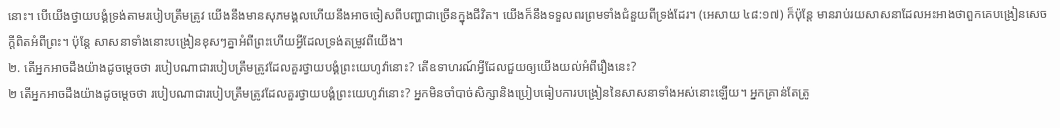នោះ។ បើយើងថ្វាយបង្គំទ្រង់តាមរបៀបត្រឹមត្រូវ យើងនឹងមានសុភមង្គលហើយនឹងអាចចៀសពីបញ្ហាជាច្រើនក្នុងជីវិត។ យើងក៏នឹងទទួលពរព្រមទាំងជំនួយពីទ្រង់ដែរ។ (អេសាយ ៤៨:១៧) ក៏ប៉ុន្តែ មានរាប់រយសាសនាដែលអះអាងថាពួកគេបង្រៀនសេចក្ដីពិតអំពីព្រះ។ ប៉ុន្តែ សាសនាទាំងនោះបង្រៀនខុសៗគ្នាអំពីព្រះហើយអ្វីដែលទ្រង់តម្រូវពីយើង។
២. តើអ្នកអាចដឹងយ៉ាងដូចម្ដេចថា របៀបណាជារបៀបត្រឹមត្រូវដែលគួរថ្វាយបង្គំព្រះយេហូវ៉ានោះ? តើឧទាហរណ៍អ្វីដែលជួយឲ្យយើងយល់អំពីរឿងនេះ?
២ តើអ្នកអាចដឹងយ៉ាងដូចម្ដេចថា របៀបណាជារបៀបត្រឹមត្រូវដែលគួរថ្វាយបង្គំព្រះយេហូវ៉ានោះ? អ្នកមិនចាំបាច់សិក្សានិងប្រៀបធៀបការបង្រៀននៃសាសនាទាំងអស់នោះឡើយ។ អ្នកគ្រាន់តែត្រូ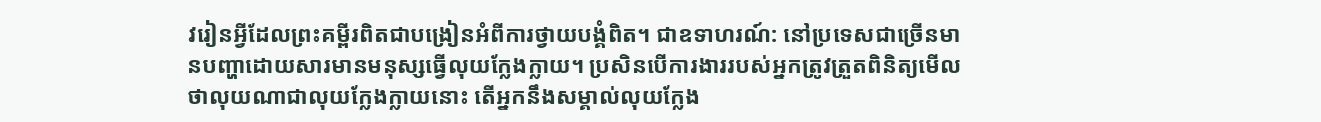វរៀនអ្វីដែលព្រះគម្ពីរពិតជាបង្រៀនអំពីការថ្វាយបង្គំពិត។ ជាឧទាហរណ៍: នៅប្រទេសជាច្រើនមានបញ្ហាដោយសារមានមនុស្សធ្វើលុយក្លែងក្លាយ។ ប្រសិនបើការងាររបស់អ្នកត្រូវត្រួតពិនិត្យមើលថាលុយណាជាលុយក្លែងក្លាយនោះ តើអ្នកនឹងសម្គាល់លុយក្លែង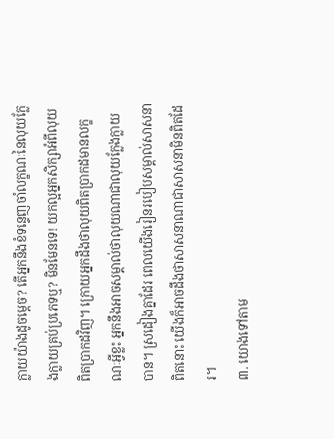ក្លាយយ៉ាងដូចម្ដេច? តើអ្នកនឹងខំទន្ទេញចាំលក្ខណៈនៃលុយក្លែងក្លាយគ្រប់ប្រភេទឬ? មិនមែនទេ! យកល្អអ្នកសិក្សាអំពីលុយពិតប្រាកដវិញ។ ក្រោយអ្នកដឹងថាលុយពិតប្រាកដមានលក្ខណៈអ្វីខ្លះ អ្នកនឹងអាចសម្គាល់ថាលុយណាជាលុយក្លែងក្លាយបាន។ ស្រដៀងគ្នាដែរ ពេលយើងរៀនរបៀបសម្គាល់សាសនាពិតនោះ យើងក៏អាចដឹងថាសាសនាណាជាសាសនាមិនពិតដែរ។
៣. យោងទៅតាម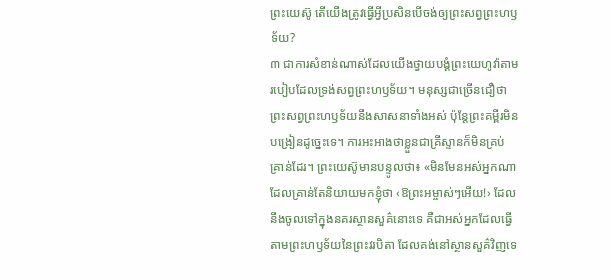ព្រះយេស៊ូ តើយើងត្រូវធ្វើអ្វីប្រសិនបើចង់ឲ្យព្រះសព្វព្រះហឫទ័យ?
៣ ជាការសំខាន់ណាស់ដែលយើងថ្វាយបង្គំព្រះយេហូវ៉ាតាមរបៀបដែលទ្រង់សព្វព្រះហឫទ័យ។ មនុស្សជាច្រើនជឿថាព្រះសព្វព្រះហឫទ័យនឹងសាសនាទាំងអស់ ប៉ុន្តែព្រះគម្ពីរមិនបង្រៀនដូច្នេះទេ។ ការអះអាងថាខ្លួនជាគ្រីស្ទានក៏មិនគ្រប់គ្រាន់ដែរ។ ព្រះយេស៊ូមានបន្ទូលថា៖ «មិនមែនអស់អ្នកណាដែលគ្រាន់តែនិយាយមកខ្ញុំថា ‹ឱព្រះអម្ចាស់ៗអើយ!› ដែលនឹងចូលទៅក្នុងនគរស្ថានសួគ៌នោះទេ គឺជាអស់អ្នកដែលធ្វើតាមព្រះហឫទ័យនៃព្រះវរបិតា ដែលគង់នៅស្ថានសួគ៌វិញទេ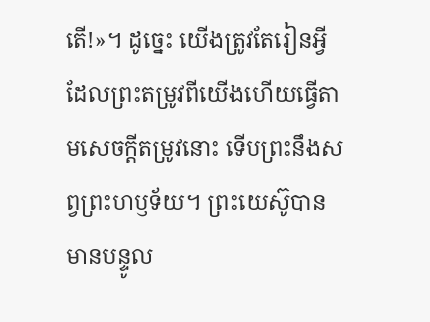តើ!»។ ដូច្នេះ យើងត្រូវតែរៀនអ្វីដែលព្រះតម្រូវពីយើងហើយធ្វើតាមសេចក្ដីតម្រូវនោះ ទើបព្រះនឹងសព្វព្រះហឫទ័យ។ ព្រះយេស៊ូបានមានបន្ទូល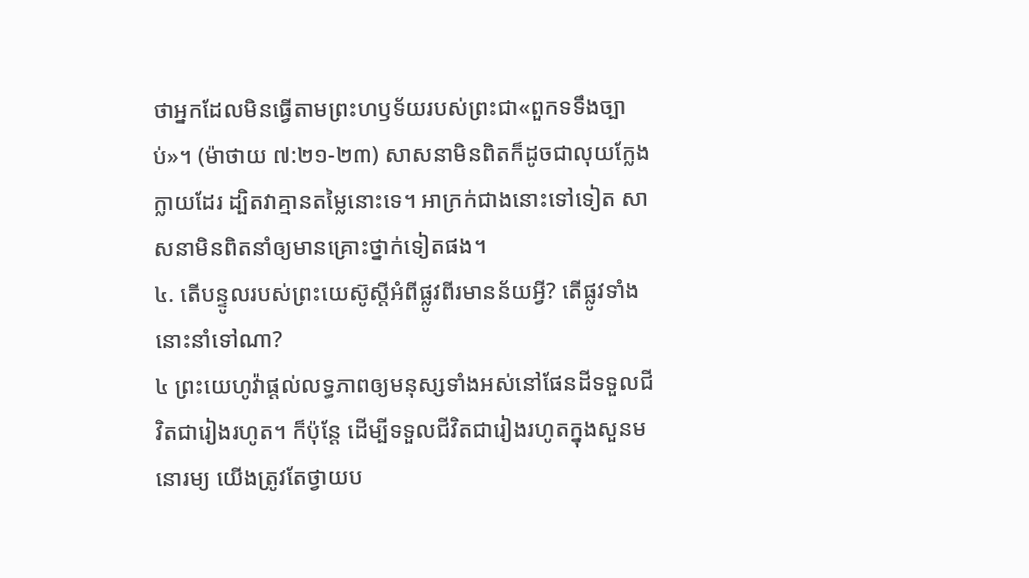ថាអ្នកដែលមិនធ្វើតាមព្រះហឫទ័យរបស់ព្រះជា«ពួកទទឹងច្បាប់»។ (ម៉ាថាយ ៧:២១-២៣) សាសនាមិនពិតក៏ដូចជាលុយក្លែងក្លាយដែរ ដ្បិតវាគ្មានតម្លៃនោះទេ។ អាក្រក់ជាងនោះទៅទៀត សាសនាមិនពិតនាំឲ្យមានគ្រោះថ្នាក់ទៀតផង។
៤. តើបន្ទូលរបស់ព្រះយេស៊ូស្តីអំពីផ្លូវពីរមានន័យអ្វី? តើផ្លូវទាំងនោះនាំទៅណា?
៤ ព្រះយេហូវ៉ាផ្ដល់លទ្ធភាពឲ្យមនុស្សទាំងអស់នៅផែនដីទទួលជីវិតជារៀងរហូត។ ក៏ប៉ុន្តែ ដើម្បីទទួលជីវិតជារៀងរហូតក្នុងសួនមនោរម្យ យើងត្រូវតែថ្វាយប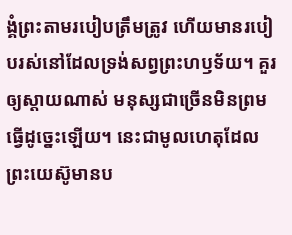ង្គំព្រះតាមរបៀបត្រឹមត្រូវ ហើយមានរបៀបរស់នៅដែលទ្រង់សព្វព្រះហឫទ័យ។ គួរឲ្យស្ដាយណាស់ មនុស្សជាច្រើនមិនព្រមធ្វើដូច្នេះឡើយ។ នេះជាមូលហេតុដែលព្រះយេស៊ូមានប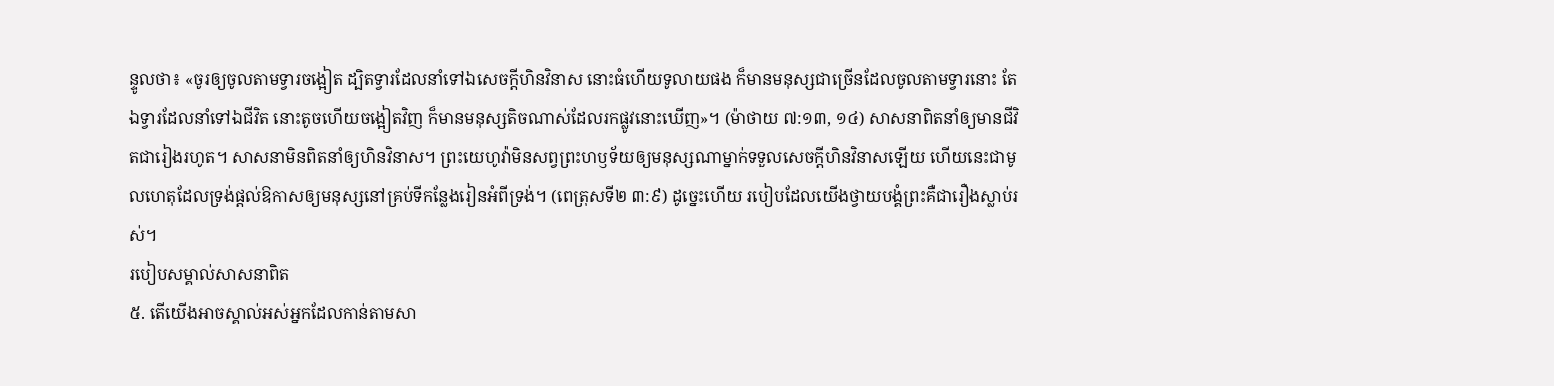ន្ទូលថា៖ «ចូរឲ្យចូលតាមទ្វារចង្អៀត ដ្បិតទ្វារដែលនាំទៅឯសេចក្ដីហិនវិនាស នោះធំហើយទូលាយផង ក៏មានមនុស្សជាច្រើនដែលចូលតាមទ្វារនោះ តែឯទ្វារដែលនាំទៅឯជីវិត នោះតូចហើយចង្អៀតវិញ ក៏មានមនុស្សតិចណាស់ដែលរកផ្លូវនោះឃើញ»។ (ម៉ាថាយ ៧:១៣, ១៤) សាសនាពិតនាំឲ្យមានជីវិតជារៀងរហូត។ សាសនាមិនពិតនាំឲ្យហិនវិនាស។ ព្រះយេហូវ៉ាមិនសព្វព្រះហឫទ័យឲ្យមនុស្សណាម្នាក់ទទួលសេចក្ដីហិនវិនាសឡើយ ហើយនេះជាមូលហេតុដែលទ្រង់ផ្ដល់ឱកាសឲ្យមនុស្សនៅគ្រប់ទីកន្លែងរៀនអំពីទ្រង់។ (ពេត្រុសទី២ ៣:៩) ដូច្នេះហើយ របៀបដែលយើងថ្វាយបង្គំព្រះគឺជារឿងស្លាប់រស់។
របៀបសម្គាល់សាសនាពិត
៥. តើយើងអាចស្គាល់អស់អ្នកដែលកាន់តាមសា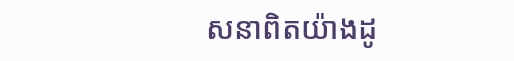សនាពិតយ៉ាងដូ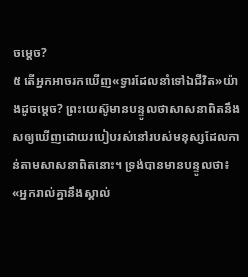ចម្ដេច?
៥ តើអ្នកអាចរកឃើញ«ទ្វារដែលនាំទៅឯជីវិត»យ៉ាងដូចម្ដេច? ព្រះយេស៊ូមានបន្ទូលថាសាសនាពិតនឹងសឲ្យឃើញដោយរបៀបរស់នៅរបស់មនុស្សដែលកាន់តាមសាសនាពិតនោះ។ ទ្រង់បានមានបន្ទូលថា៖ «អ្នករាល់គ្នានឹងស្គាល់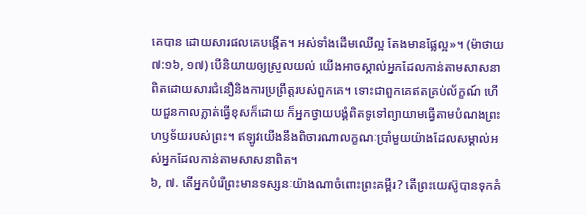គេបាន ដោយសារផលគេបង្កើត។ អស់ទាំងដើមឈើល្អ តែងមានផ្លែល្អ»។ (ម៉ាថាយ ៧:១៦, ១៧) បើនិយាយឲ្យស្រួលយល់ យើងអាចស្គាល់អ្នកដែលកាន់តាមសាសនាពិតដោយសារជំនឿនិងការប្រព្រឹត្តរបស់ពួកគេ។ ទោះជាពួកគេឥតគ្រប់ល័ក្ខណ៍ ហើយជួនកាលភ្លាត់ធ្វើខុសក៏ដោយ ក៏អ្នកថ្វាយបង្គំពិតទូទៅព្យាយាមធ្វើតាមបំណងព្រះហឫទ័យរបស់ព្រះ។ ឥឡូវយើងនឹងពិចារណាលក្ខណៈប្រាំមួយយ៉ាងដែលសម្គាល់អស់អ្នកដែលកាន់តាមសាសនាពិត។
៦, ៧. តើអ្នកបំរើព្រះមានទស្សនៈយ៉ាងណាចំពោះព្រះគម្ពីរ? តើព្រះយេស៊ូបានទុកគំ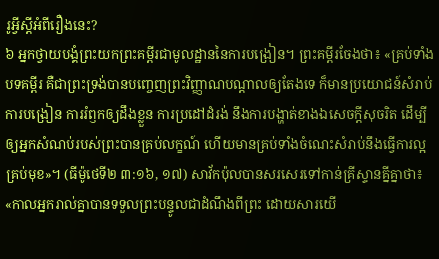រូអ្វីស្តីអំពីរឿងនេះ?
៦ អ្នកថ្វាយបង្គំព្រះយកព្រះគម្ពីរជាមូលដ្ឋាននៃការបង្រៀន។ ព្រះគម្ពីរចែងថា៖ «គ្រប់ទាំងបទគម្ពីរ គឺជាព្រះទ្រង់បានបញ្ចេញព្រះវិញ្ញាណបណ្ដាលឲ្យតែងទេ ក៏មានប្រយោជន៍សំរាប់ការបង្រៀន ការរំឭកឲ្យដឹងខ្លួន ការប្រដៅដំរង់ នឹងការបង្ហាត់ខាងឯសេចក្ដីសុចរិត ដើម្បីឲ្យអ្នកសំណប់របស់ព្រះបានគ្រប់លក្ខណ៍ ហើយមានគ្រប់ទាំងចំណេះសំរាប់នឹងធ្វើការល្អគ្រប់មុខ»។ (ធីម៉ូថេទី២ ៣:១៦, ១៧) សាវ័កប៉ុលបានសរសេរទៅកាន់គ្រីស្ទានគ្នីគ្នាថា៖ «កាលអ្នករាល់គ្នាបានទទួលព្រះបន្ទូលជាដំណឹងពីព្រះ ដោយសារយើ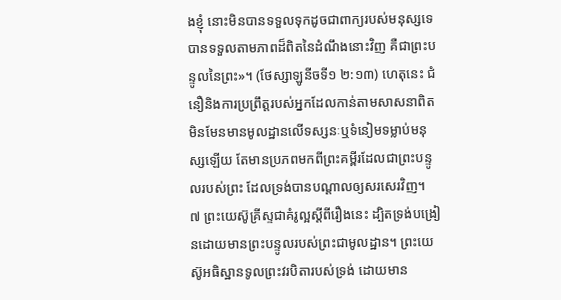ងខ្ញុំ នោះមិនបានទទួលទុកដូចជាពាក្យរបស់មនុស្សទេ បានទទួលតាមភាពដ៏ពិតនៃដំណឹងនោះវិញ គឺជាព្រះបន្ទូលនៃព្រះ»។ (ថែស្សាឡូនីចទី១ ២:១៣) ហេតុនេះ ជំនឿនិងការប្រព្រឹត្តរបស់អ្នកដែលកាន់តាមសាសនាពិត មិនមែនមានមូលដ្ឋានលើទស្សនៈឬទំនៀមទម្លាប់មនុស្សឡើយ តែមានប្រភពមកពីព្រះគម្ពីរដែលជាព្រះបន្ទូលរបស់ព្រះ ដែលទ្រង់បានបណ្ដាលឲ្យសរសេរវិញ។
៧ ព្រះយេស៊ូគ្រីស្ទជាគំរូល្អស្តីពីរឿងនេះ ដ្បិតទ្រង់បង្រៀនដោយមានព្រះបន្ទូលរបស់ព្រះជាមូលដ្ឋាន។ ព្រះយេស៊ូអធិស្ឋានទូលព្រះវរបិតារបស់ទ្រង់ ដោយមាន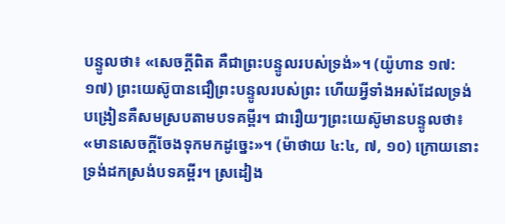បន្ទូលថា៖ «សេចក្ដីពិត គឺជាព្រះបន្ទូលរបស់ទ្រង់»។ (យ៉ូហាន ១៧:១៧) ព្រះយេស៊ូបានជឿព្រះបន្ទូលរបស់ព្រះ ហើយអ្វីទាំងអស់ដែលទ្រង់បង្រៀនគឺសមស្របតាមបទគម្ពីរ។ ជារឿយៗព្រះយេស៊ូមានបន្ទូលថា៖ «មានសេចក្ដីចែងទុកមកដូច្នេះ»។ (ម៉ាថាយ ៤:៤, ៧, ១០) ក្រោយនោះទ្រង់ដកស្រង់បទគម្ពីរ។ ស្រដៀង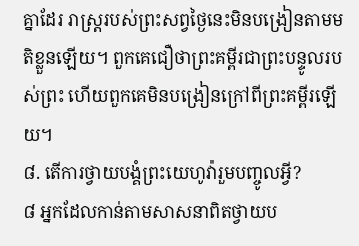គ្នាដែរ រាស្ត្ររបស់ព្រះសព្វថ្ងៃនេះមិនបង្រៀនតាមមតិខ្លួនឡើយ។ ពួកគេជឿថាព្រះគម្ពីរជាព្រះបន្ទូលរបស់ព្រះ ហើយពួកគេមិនបង្រៀនក្រៅពីព្រះគម្ពីរឡើយ។
៨. តើការថ្វាយបង្គំព្រះយេហូវ៉ារួមបញ្ចូលអ្វី?
៨ អ្នកដែលកាន់តាមសាសនាពិតថ្វាយប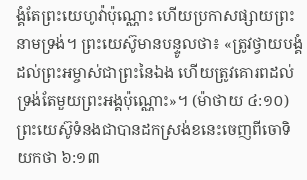ង្គំតែព្រះយេហូវ៉ាប៉ុណ្ណោះ ហើយប្រកាសផ្សាយព្រះនាមទ្រង់។ ព្រះយេស៊ូមានបន្ទូលថា៖ «ត្រូវថ្វាយបង្គំដល់ព្រះអម្ចាស់ជាព្រះនៃឯង ហើយត្រូវគោរពដល់ទ្រង់តែមួយព្រះអង្គប៉ុណ្ណោះ»។ (ម៉ាថាយ ៤:១០) ព្រះយេស៊ូទំនងជាបានដកស្រង់ខនេះចេញពីចោទិយកថា ៦:១៣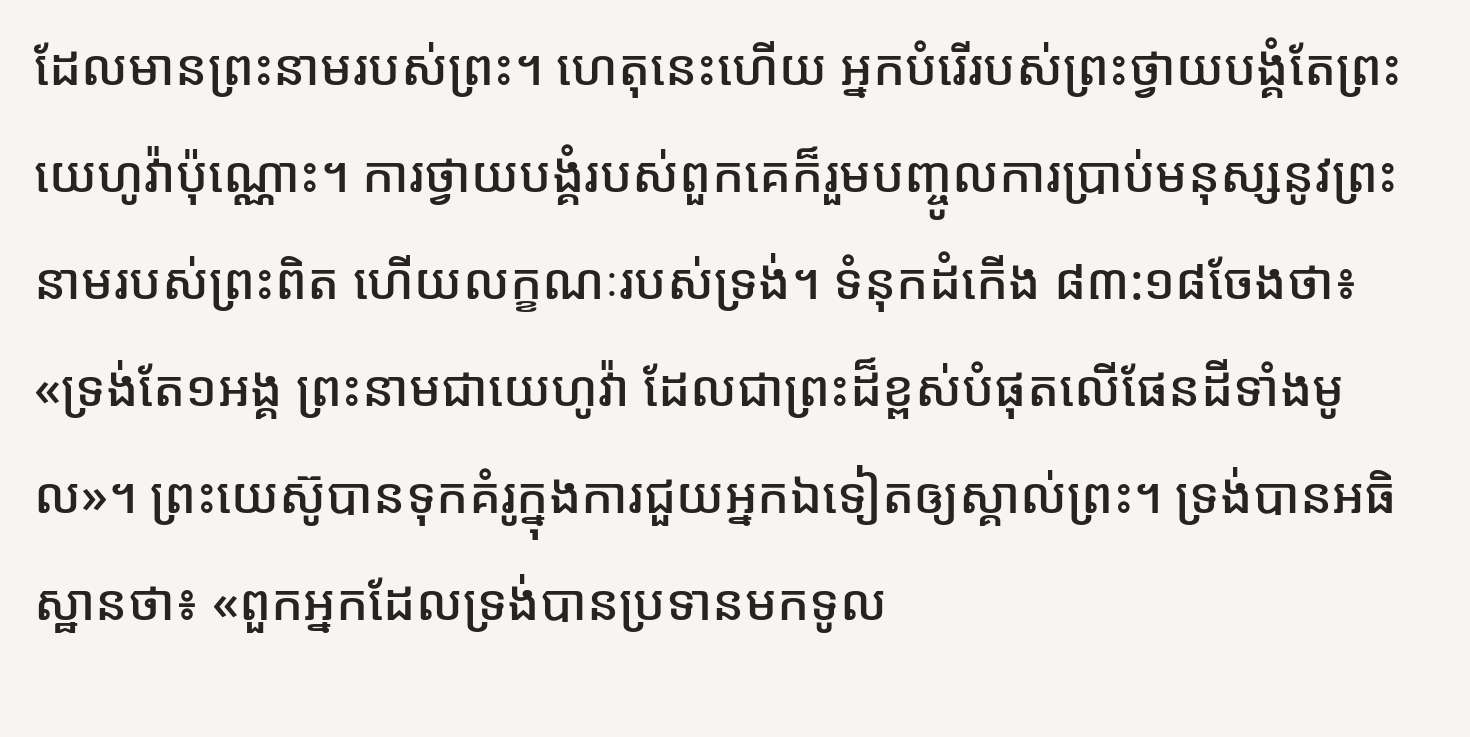ដែលមានព្រះនាមរបស់ព្រះ។ ហេតុនេះហើយ អ្នកបំរើរបស់ព្រះថ្វាយបង្គំតែព្រះយេហូវ៉ាប៉ុណ្ណោះ។ ការថ្វាយបង្គំរបស់ពួកគេក៏រួមបញ្ចូលការប្រាប់មនុស្សនូវព្រះនាមរបស់ព្រះពិត ហើយលក្ខណៈរបស់ទ្រង់។ ទំនុកដំកើង ៨៣:១៨ចែងថា៖ «ទ្រង់តែ១អង្គ ព្រះនាមជាយេហូវ៉ា ដែលជាព្រះដ៏ខ្ពស់បំផុតលើផែនដីទាំងមូល»។ ព្រះយេស៊ូបានទុកគំរូក្នុងការជួយអ្នកឯទៀតឲ្យស្គាល់ព្រះ។ ទ្រង់បានអធិស្ឋានថា៖ «ពួកអ្នកដែលទ្រង់បានប្រទានមកទូល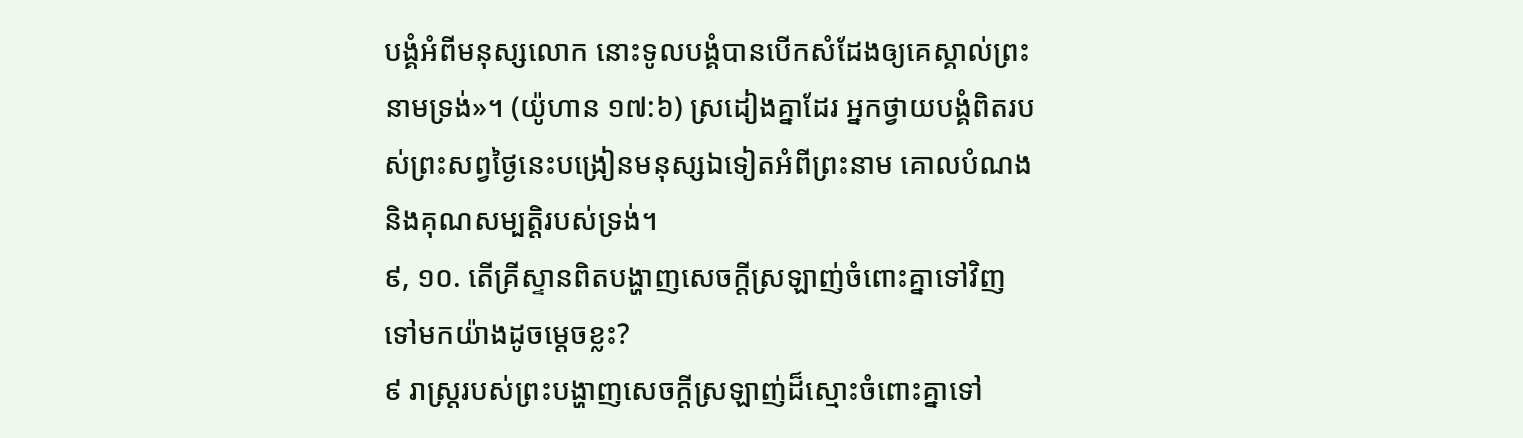បង្គំអំពីមនុស្សលោក នោះទូលបង្គំបានបើកសំដែងឲ្យគេស្គាល់ព្រះនាមទ្រង់»។ (យ៉ូហាន ១៧:៦) ស្រដៀងគ្នាដែរ អ្នកថ្វាយបង្គំពិតរបស់ព្រះសព្វថ្ងៃនេះបង្រៀនមនុស្សឯទៀតអំពីព្រះនាម គោលបំណង និងគុណសម្បត្ដិរបស់ទ្រង់។
៩, ១០. តើគ្រីស្ទានពិតបង្ហាញសេចក្ដីស្រឡាញ់ចំពោះគ្នាទៅវិញទៅមកយ៉ាងដូចម្ដេចខ្លះ?
៩ រាស្ត្ររបស់ព្រះបង្ហាញសេចក្ដីស្រឡាញ់ដ៏ស្មោះចំពោះគ្នាទៅ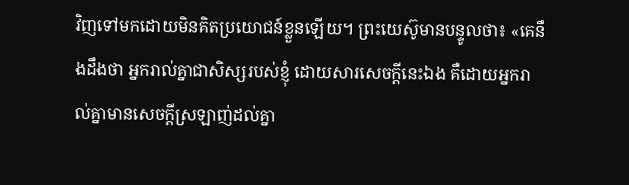វិញទៅមកដោយមិនគិតប្រយោជន៍ខ្លួនឡើយ។ ព្រះយេស៊ូមានបន្ទូលថា៖ «គេនឹងដឹងថា អ្នករាល់គ្នាជាសិស្សរបស់ខ្ញុំ ដោយសារសេចក្ដីនេះឯង គឺដោយអ្នករាល់គ្នាមានសេចក្ដីស្រឡាញ់ដល់គ្នា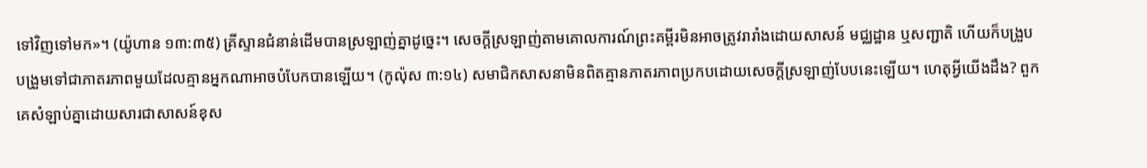ទៅវិញទៅមក»។ (យ៉ូហាន ១៣:៣៥) គ្រីស្ទានជំនាន់ដើមបានស្រឡាញ់គ្នាដូច្នេះ។ សេចក្ដីស្រឡាញ់តាមគោលការណ៍ព្រះគម្ពីរមិនអាចត្រូវរារាំងដោយសាសន៍ មជ្ឈដ្ឋាន ឬសញ្ជាតិ ហើយក៏បង្រួបបង្រួមទៅជាភាតរភាពមួយដែលគ្មានអ្នកណាអាចបំបែកបានឡើយ។ (កូល៉ុស ៣:១៤) សមាជិកសាសនាមិនពិតគ្មានភាតរភាពប្រកបដោយសេចក្ដីស្រឡាញ់បែបនេះឡើយ។ ហេតុអ្វីយើងដឹង? ពួកគេសំឡាប់គ្នាដោយសារជាសាសន៍ខុស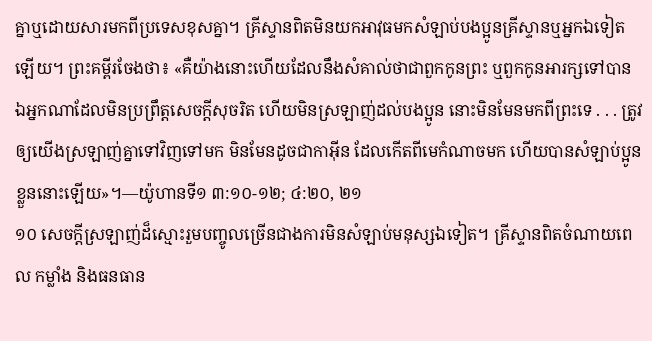គ្នាឬដោយសារមកពីប្រទេសខុសគ្នា។ គ្រីស្ទានពិតមិនយកអាវុធមកសំឡាប់បងប្អូនគ្រីស្ទានឬអ្នកឯទៀតឡើយ។ ព្រះគម្ពីរចែងថា៖ «គឺយ៉ាងនោះហើយដែលនឹងសំគាល់ថាជាពួកកូនព្រះ ឬពួកកូនអារក្សទៅបាន ឯអ្នកណាដែលមិនប្រព្រឹត្តសេចក្ដីសុចរិត ហើយមិនស្រឡាញ់ដល់បងប្អូន នោះមិនមែនមកពីព្រះទេ . . . ត្រូវឲ្យយើងស្រឡាញ់គ្នាទៅវិញទៅមក មិនមែនដូចជាកាអ៊ីន ដែលកើតពីមេកំណាចមក ហើយបានសំឡាប់ប្អូនខ្លួននោះឡើយ»។—យ៉ូហានទី១ ៣:១០-១២; ៤:២០, ២១
១០ សេចក្ដីស្រឡាញ់ដ៏ស្មោះរួមបញ្ចូលច្រើនជាងការមិនសំឡាប់មនុស្សឯទៀត។ គ្រីស្ទានពិតចំណាយពេល កម្លាំង និងធនធាន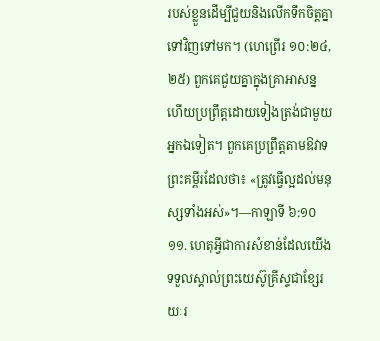របស់ខ្លួនដើម្បីជួយនិងលើកទឹកចិត្តគ្នាទៅវិញទៅមក។ (ហេព្រើរ ១០:២៤, ២៥) ពួកគេជួយគ្នាក្នុងគ្រាអាសន្ន ហើយប្រព្រឹត្តដោយទៀងត្រង់ជាមួយអ្នកឯទៀត។ ពួកគេប្រព្រឹត្តតាមឱវាទព្រះគម្ពីរដែលថា៖ «ត្រូវធ្វើល្អដល់មនុស្សទាំងអស់»។—កាឡាទី ៦:១០
១១. ហេតុអ្វីជាការសំខាន់ដែលយើងទទួលស្គាល់ព្រះយេស៊ូគ្រីស្ទជាខ្សែរយៈរ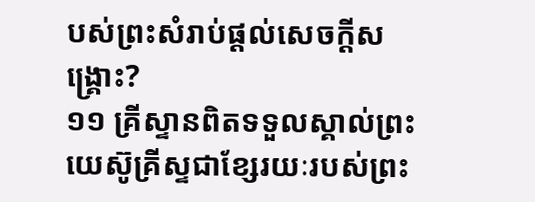បស់ព្រះសំរាប់ផ្ដល់សេចក្ដីសង្គ្រោះ?
១១ គ្រីស្ទានពិតទទួលស្គាល់ព្រះយេស៊ូគ្រីស្ទជាខ្សែរយៈរបស់ព្រះ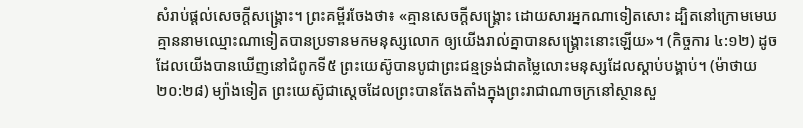សំរាប់ផ្ដល់សេចក្ដីសង្គ្រោះ។ ព្រះគម្ពីរចែងថា៖ «គ្មានសេចក្ដីសង្គ្រោះ ដោយសារអ្នកណាទៀតសោះ ដ្បិតនៅក្រោមមេឃ គ្មាននាមឈ្មោះណាទៀតបានប្រទានមកមនុស្សលោក ឲ្យយើងរាល់គ្នាបានសង្គ្រោះនោះឡើយ»។ (កិច្ចការ ៤:១២) ដូចដែលយើងបានឃើញនៅជំពូកទី៥ ព្រះយេស៊ូបានបូជាព្រះជន្មទ្រង់ជាតម្លៃលោះមនុស្សដែលស្ដាប់បង្គាប់។ (ម៉ាថាយ ២០:២៨) ម្យ៉ាងទៀត ព្រះយេស៊ូជាស្តេចដែលព្រះបានតែងតាំងក្នុងព្រះរាជាណាចក្រនៅស្ថានសួ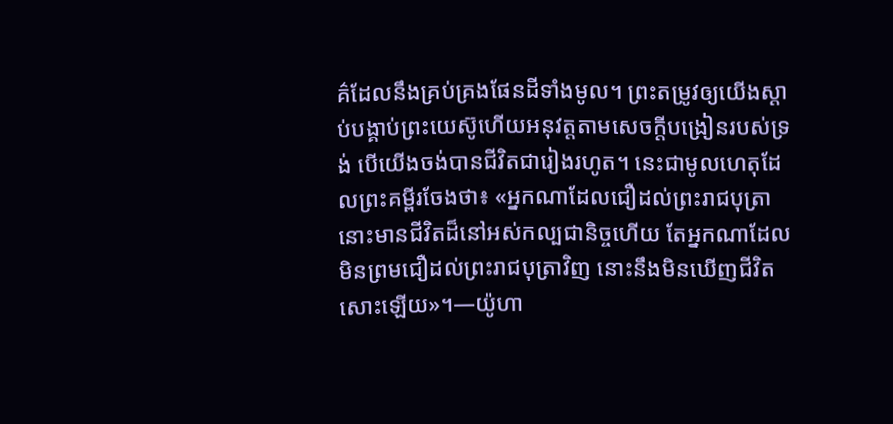គ៌ដែលនឹងគ្រប់គ្រងផែនដីទាំងមូល។ ព្រះតម្រូវឲ្យយើងស្ដាប់បង្គាប់ព្រះយេស៊ូហើយអនុវត្តតាមសេចក្ដីបង្រៀនរបស់ទ្រង់ បើយើងចង់បានជីវិតជារៀងរហូត។ នេះជាមូលហេតុដែលព្រះគម្ពីរចែងថា៖ «អ្នកណាដែលជឿដល់ព្រះរាជបុត្រា នោះមានជីវិតដ៏នៅអស់កល្បជានិច្ចហើយ តែអ្នកណាដែលមិនព្រមជឿដល់ព្រះរាជបុត្រាវិញ នោះនឹងមិនឃើញជីវិតសោះឡើយ»។—យ៉ូហា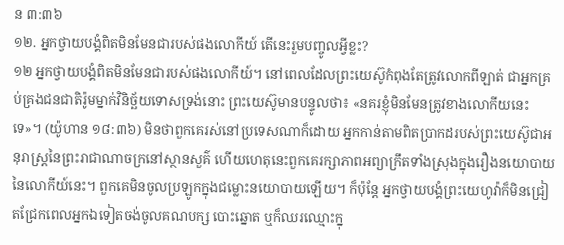ន ៣:៣៦
១២. អ្នកថ្វាយបង្គំពិតមិនមែនជារបស់ផងលោកីយ៍ តើនេះរួមបញ្ចូលអ្វីខ្លះ?
១២ អ្នកថ្វាយបង្គំពិតមិនមែនជារបស់ផងលោកីយ៍។ នៅពេលដែលព្រះយេស៊ូកំពុងតែត្រូវលោកពីឡាត់ ជាអ្នកគ្រប់គ្រងជនជាតិរ៉ូមម្នាក់វិនិច្ឆ័យទោសទ្រង់នោះ ព្រះយេស៊ូមានបន្ទូលថា៖ «នគរខ្ញុំមិនមែនត្រូវខាងលោកីយនេះទេ»។ (យ៉ូហាន ១៨:៣៦) មិនថាពួកគេរស់នៅប្រទេសណាក៏ដោយ អ្នកកាន់តាមពិតប្រាកដរបស់ព្រះយេស៊ូជាអនុរាស្ត្រនៃព្រះរាជាណាចក្រនៅស្ថានសួគ៌ ហើយហេតុនេះពួកគេរក្សាភាពអព្យាក្រឹតទាំងស្រុងក្នុងរឿងនយោបាយនៃលោកីយ៍នេះ។ ពួកគេមិនចូលប្រឡូកក្នុងជម្លោះនយោបាយឡើយ។ ក៏ប៉ុន្តែ អ្នកថ្វាយបង្គំព្រះយេហូវ៉ាក៏មិនជ្រៀតជ្រែកពេលអ្នកឯទៀតចង់ចូលគណបក្ស បោះឆ្នោត ឬក៏ឈរឈ្មោះក្នុ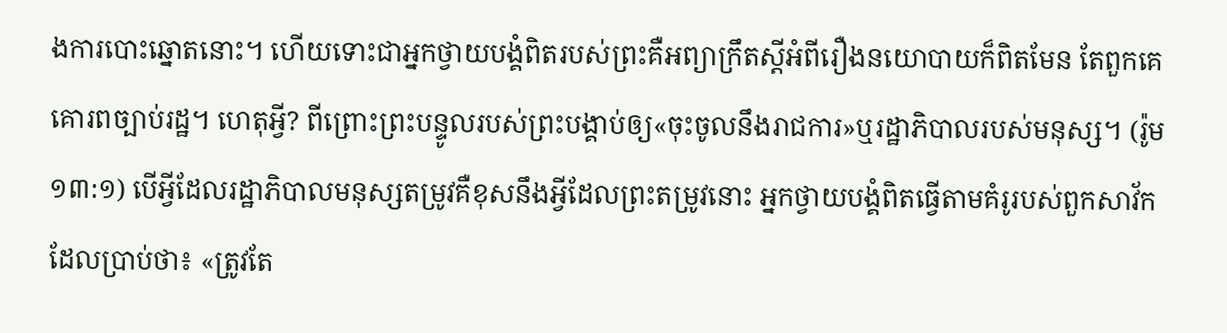ងការបោះឆ្នោតនោះ។ ហើយទោះជាអ្នកថ្វាយបង្គំពិតរបស់ព្រះគឺអព្យាក្រឹតស្តីអំពីរឿងនយោបាយក៏ពិតមែន តែពួកគេគោរពច្បាប់រដ្ឋ។ ហេតុអ្វី? ពីព្រោះព្រះបន្ទូលរបស់ព្រះបង្គាប់ឲ្យ«ចុះចូលនឹងរាជការ»ឬរដ្ឋាភិបាលរបស់មនុស្ស។ (រ៉ូម ១៣:១) បើអ្វីដែលរដ្ឋាភិបាលមនុស្សតម្រូវគឺខុសនឹងអ្វីដែលព្រះតម្រូវនោះ អ្នកថ្វាយបង្គំពិតធ្វើតាមគំរូរបស់ពួកសាវ័កដែលប្រាប់ថា៖ «ត្រូវតែ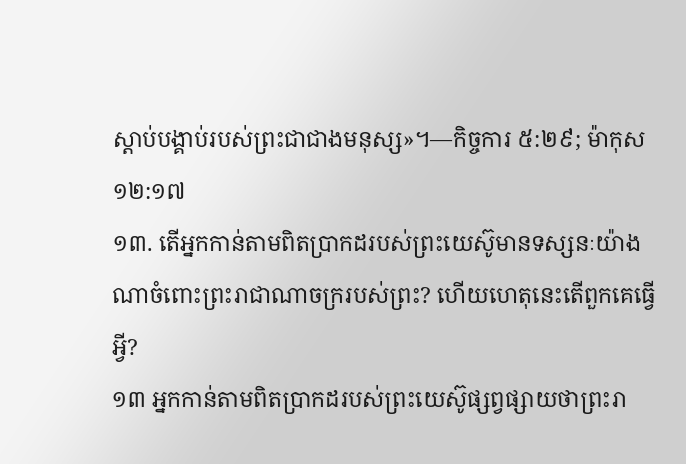ស្ដាប់បង្គាប់របស់ព្រះជាជាងមនុស្ស»។—កិច្ចការ ៥:២៩; ម៉ាកុស ១២:១៧
១៣. តើអ្នកកាន់តាមពិតប្រាកដរបស់ព្រះយេស៊ូមានទស្សនៈយ៉ាងណាចំពោះព្រះរាជាណាចក្ររបស់ព្រះ? ហើយហេតុនេះតើពួកគេធ្វើអ្វី?
១៣ អ្នកកាន់តាមពិតប្រាកដរបស់ព្រះយេស៊ូផ្សព្វផ្សាយថាព្រះរា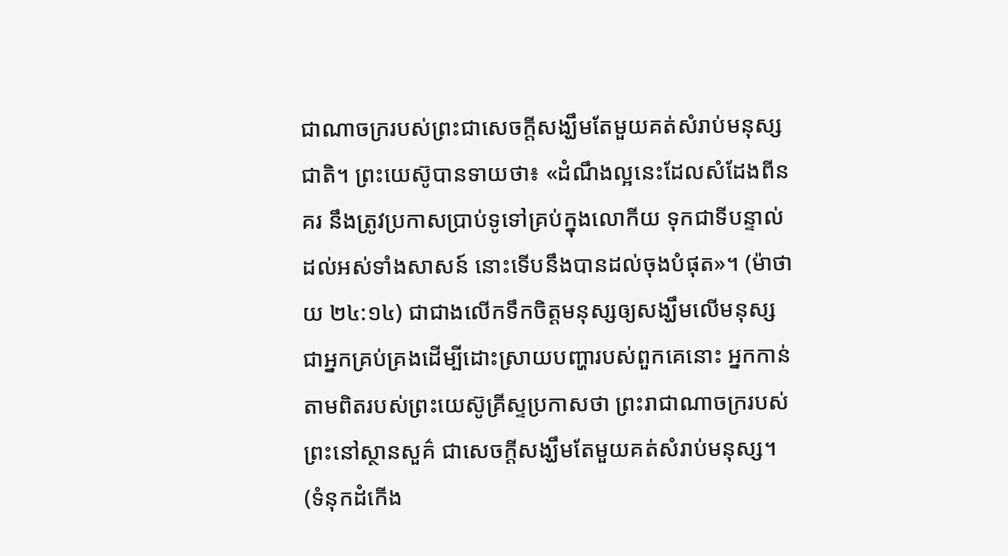ជាណាចក្ររបស់ព្រះជាសេចក្ដីសង្ឃឹមតែមួយគត់សំរាប់មនុស្សជាតិ។ ព្រះយេស៊ូបានទាយថា៖ «ដំណឹងល្អនេះដែលសំដែងពីនគរ នឹងត្រូវប្រកាសប្រាប់ទូទៅគ្រប់ក្នុងលោកីយ ទុកជាទីបន្ទាល់ដល់អស់ទាំងសាសន៍ នោះទើបនឹងបានដល់ចុងបំផុត»។ (ម៉ាថាយ ២៤:១៤) ជាជាងលើកទឹកចិត្តមនុស្សឲ្យសង្ឃឹមលើមនុស្សជាអ្នកគ្រប់គ្រងដើម្បីដោះស្រាយបញ្ហារបស់ពួកគេនោះ អ្នកកាន់តាមពិតរបស់ព្រះយេស៊ូគ្រីស្ទប្រកាសថា ព្រះរាជាណាចក្ររបស់ព្រះនៅស្ថានសួគ៌ ជាសេចក្ដីសង្ឃឹមតែមួយគត់សំរាប់មនុស្ស។ (ទំនុកដំកើង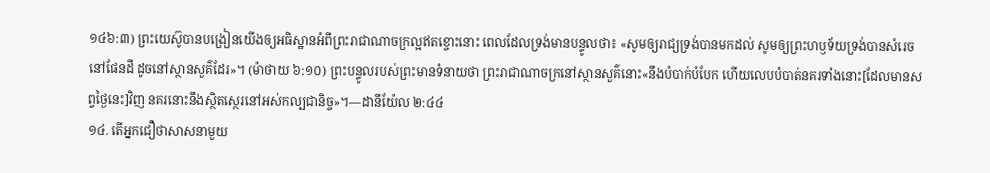១៤៦:៣) ព្រះយេស៊ូបានបង្រៀនយើងឲ្យអធិស្ឋានអំពីព្រះរាជាណាចក្រល្អឥតខ្ចោះនោះ ពេលដែលទ្រង់មានបន្ទូលថា៖ «សូមឲ្យរាជ្យទ្រង់បានមកដល់ សូមឲ្យព្រះហឫទ័យទ្រង់បានសំរេចនៅផែនដី ដូចនៅស្ថានសួគ៌ដែរ»។ (ម៉ាថាយ ៦:១០) ព្រះបន្ទូលរបស់ព្រះមានទំនាយថា ព្រះរាជាណាចក្រនៅស្ថានសួគ៌នោះ«នឹងបំបាក់បំបែក ហើយលេបបំបាត់នគរទាំងនោះ[ដែលមានសព្វថ្ងៃនេះ]វិញ នគរនោះនឹងស្ថិតស្ថេរនៅអស់កល្បជានិច្ច»។—ដានីយ៉ែល ២:៤៤
១៤. តើអ្នកជឿថាសាសនាមួយ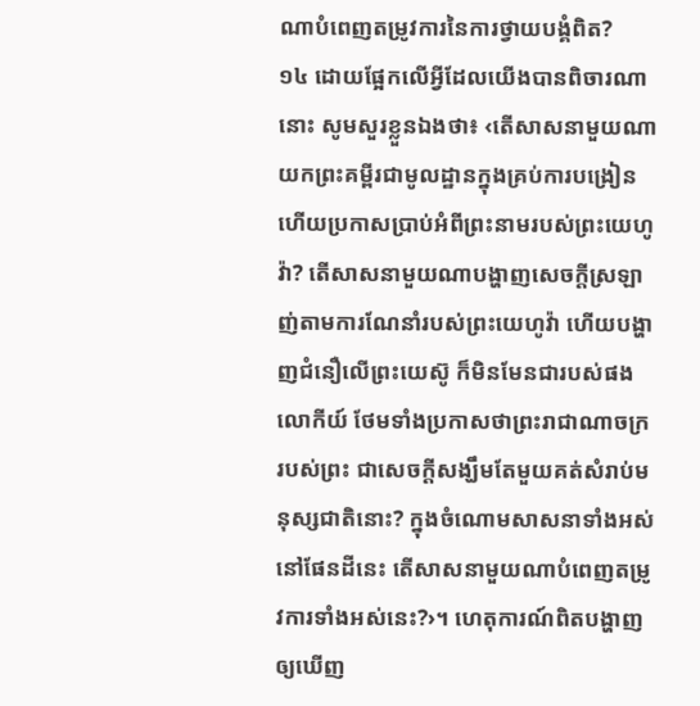ណាបំពេញតម្រូវការនៃការថ្វាយបង្គំពិត?
១៤ ដោយផ្អែកលើអ្វីដែលយើងបានពិចារណានោះ សូមសួរខ្លួនឯងថា៖ ‹តើសាសនាមួយណាយកព្រះគម្ពីរជាមូលដ្ឋានក្នុងគ្រប់ការបង្រៀន ហើយប្រកាសប្រាប់អំពីព្រះនាមរបស់ព្រះយេហូវ៉ា? តើសាសនាមួយណាបង្ហាញសេចក្ដីស្រឡាញ់តាមការណែនាំរបស់ព្រះយេហូវ៉ា ហើយបង្ហាញជំនឿលើព្រះយេស៊ូ ក៏មិនមែនជារបស់ផងលោកីយ៍ ថែមទាំងប្រកាសថាព្រះរាជាណាចក្ររបស់ព្រះ ជាសេចក្ដីសង្ឃឹមតែមួយគត់សំរាប់មនុស្សជាតិនោះ? ក្នុងចំណោមសាសនាទាំងអស់នៅផែនដីនេះ តើសាសនាមួយណាបំពេញតម្រូវការទាំងអស់នេះ?›។ ហេតុការណ៍ពិតបង្ហាញឲ្យឃើញ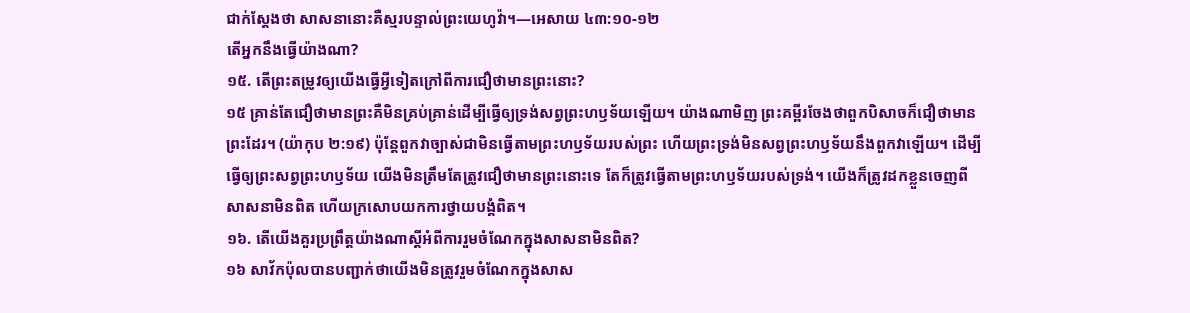ជាក់ស្តែងថា សាសនានោះគឺស្មរបន្ទាល់ព្រះយេហូវ៉ា។—អេសាយ ៤៣:១០-១២
តើអ្នកនឹងធ្វើយ៉ាងណា?
១៥. តើព្រះតម្រូវឲ្យយើងធ្វើអ្វីទៀតក្រៅពីការជឿថាមានព្រះនោះ?
១៥ គ្រាន់តែជឿថាមានព្រះគឺមិនគ្រប់គ្រាន់ដើម្បីធ្វើឲ្យទ្រង់សព្វព្រះហឫទ័យឡើយ។ យ៉ាងណាមិញ ព្រះគម្ពីរចែងថាពួកបិសាចក៏ជឿថាមានព្រះដែរ។ (យ៉ាកុប ២:១៩) ប៉ុន្តែពួកវាច្បាស់ជាមិនធ្វើតាមព្រះហឫទ័យរបស់ព្រះ ហើយព្រះទ្រង់មិនសព្វព្រះហឫទ័យនឹងពួកវាឡើយ។ ដើម្បីធ្វើឲ្យព្រះសព្វព្រះហឫទ័យ យើងមិនត្រឹមតែត្រូវជឿថាមានព្រះនោះទេ តែក៏ត្រូវធ្វើតាមព្រះហឫទ័យរបស់ទ្រង់។ យើងក៏ត្រូវដកខ្លួនចេញពីសាសនាមិនពិត ហើយក្រសោបយកការថ្វាយបង្គំពិត។
១៦. តើយើងគួរប្រព្រឹត្តយ៉ាងណាស្តីអំពីការរួមចំណែកក្នុងសាសនាមិនពិត?
១៦ សាវ័កប៉ុលបានបញ្ជាក់ថាយើងមិនត្រូវរួមចំណែកក្នុងសាស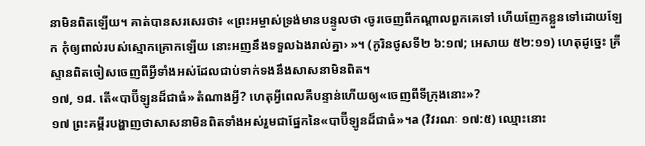នាមិនពិតឡើយ។ គាត់បានសរសេរថា៖ «ព្រះអម្ចាស់ទ្រង់មានបន្ទូលថា ‹ចូរចេញពីកណ្ដាលពួកគេទៅ ហើយញែកខ្លួនទៅដោយឡែក កុំឲ្យពាល់របស់ស្មោកគ្រោកឡើយ នោះអញនឹងទទួលឯងរាល់គ្នា› »។ (កូរិនថូសទី២ ៦:១៧; អេសាយ ៥២:១១) ហេតុដូច្នេះ គ្រីស្ទានពិតចៀសចេញពីអ្វីទាំងអស់ដែលជាប់ទាក់ទងនឹងសាសនាមិនពិត។
១៧, ១៨. តើ«បាប៊ីឡូនដ៏ជាធំ»តំណាងអ្វី? ហេតុអ្វីពេលគឺបន្ទាន់ហើយឲ្យ«ចេញពីទីក្រុងនោះ»?
១៧ ព្រះគម្ពីរបង្ហាញថាសាសនាមិនពិតទាំងអស់រួមជាផ្នែកនៃ«បាប៊ីឡូនដ៏ជាធំ»។a (វិវរណៈ ១៧:៥) ឈ្មោះនោះ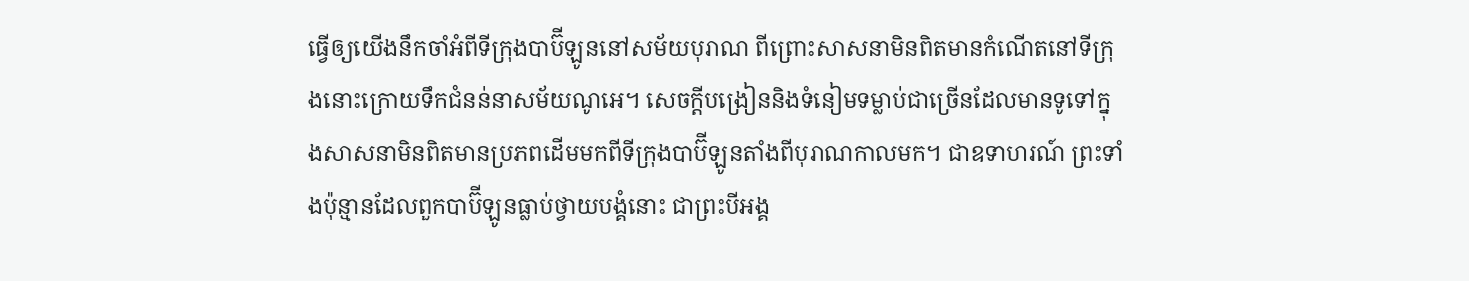ធ្វើឲ្យយើងនឹកចាំអំពីទីក្រុងបាប៊ីឡូននៅសម័យបុរាណ ពីព្រោះសាសនាមិនពិតមានកំណើតនៅទីក្រុងនោះក្រោយទឹកជំនន់នាសម័យណូអេ។ សេចក្ដីបង្រៀននិងទំនៀមទម្លាប់ជាច្រើនដែលមានទូទៅក្នុងសាសនាមិនពិតមានប្រភពដើមមកពីទីក្រុងបាប៊ីឡូនតាំងពីបុរាណកាលមក។ ជាឧទាហរណ៍ ព្រះទាំងប៉ុន្មានដែលពួកបាប៊ីឡូនធ្លាប់ថ្វាយបង្គំនោះ ជាព្រះបីអង្គ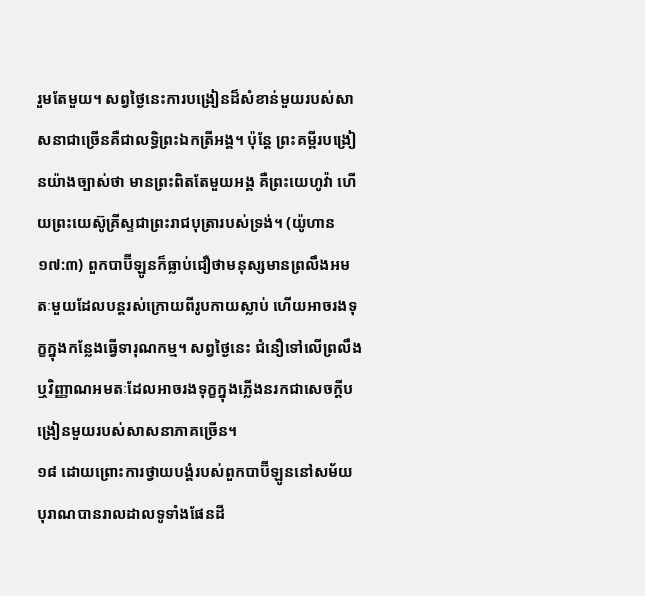រួមតែមួយ។ សព្វថ្ងៃនេះការបង្រៀនដ៏សំខាន់មួយរបស់សាសនាជាច្រើនគឺជាលទ្ធិព្រះឯកត្រីអង្គ។ ប៉ុន្តែ ព្រះគម្ពីរបង្រៀនយ៉ាងច្បាស់ថា មានព្រះពិតតែមួយអង្គ គឺព្រះយេហូវ៉ា ហើយព្រះយេស៊ូគ្រីស្ទជាព្រះរាជបុត្រារបស់ទ្រង់។ (យ៉ូហាន ១៧:៣) ពួកបាប៊ីឡូនក៏ធ្លាប់ជឿថាមនុស្សមានព្រលឹងអមតៈមួយដែលបន្តរស់ក្រោយពីរូបកាយស្លាប់ ហើយអាចរងទុក្ខក្នុងកន្លែងធ្វើទារុណកម្ម។ សព្វថ្ងៃនេះ ជំនឿទៅលើព្រលឹងឬវិញ្ញាណអមតៈដែលអាចរងទុក្ខក្នុងភ្លើងនរកជាសេចក្ដីបង្រៀនមួយរបស់សាសនាភាគច្រើន។
១៨ ដោយព្រោះការថ្វាយបង្គំរបស់ពួកបាប៊ីឡូននៅសម័យបុរាណបានរាលដាលទូទាំងផែនដី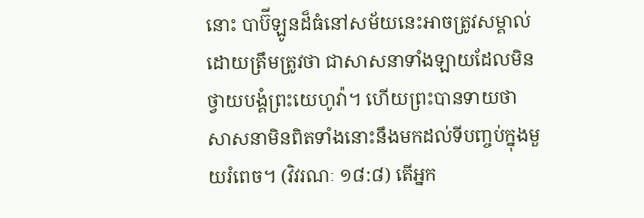នោះ បាប៊ីឡូនដ៏ធំនៅសម័យនេះអាចត្រូវសម្គាល់ដោយត្រឹមត្រូវថា ជាសាសនាទាំងឡាយដែលមិនថ្វាយបង្គំព្រះយេហូវ៉ា។ ហើយព្រះបានទាយថាសាសនាមិនពិតទាំងនោះនឹងមកដល់ទីបញ្ចប់ក្នុងមួយរំពេច។ (វិវរណៈ ១៨:៨) តើអ្នក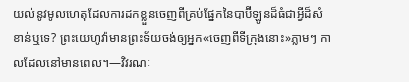យល់នូវមូលហេតុដែលការដកខ្លួនចេញពីគ្រប់ផ្នែកនៃបាប៊ីឡូនដ៏ធំជាអ្វីដ៏សំខាន់ឬទេ? ព្រះយេហូវ៉ាមានព្រះទ័យចង់ឲ្យអ្នក«ចេញពីទីក្រុងនោះ»ភ្លាមៗ កាលដែលនៅមានពេល។—វិវរណៈ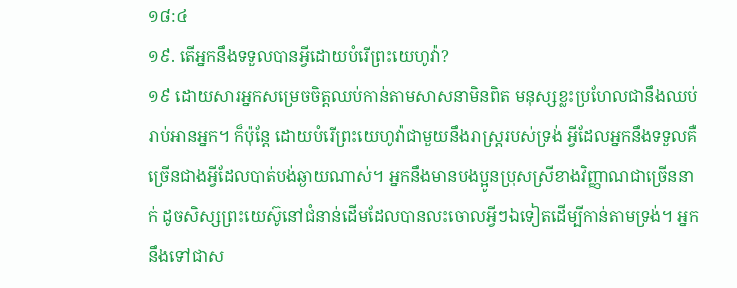១៨:៤
១៩. តើអ្នកនឹងទទួលបានអ្វីដោយបំរើព្រះយេហូវ៉ា?
១៩ ដោយសារអ្នកសម្រេចចិត្តឈប់កាន់តាមសាសនាមិនពិត មនុស្សខ្លះប្រហែលជានឹងឈប់រាប់អានអ្នក។ ក៏ប៉ុន្តែ ដោយបំរើព្រះយេហូវ៉ាជាមួយនឹងរាស្ត្ររបស់ទ្រង់ អ្វីដែលអ្នកនឹងទទួលគឺច្រើនជាងអ្វីដែលបាត់បង់ឆ្ងាយណាស់។ អ្នកនឹងមានបងប្អូនប្រុសស្រីខាងវិញ្ញាណជាច្រើននាក់ ដូចសិស្សព្រះយេស៊ូនៅជំនាន់ដើមដែលបានលះចោលអ្វីៗឯទៀតដើម្បីកាន់តាមទ្រង់។ អ្នកនឹងទៅជាស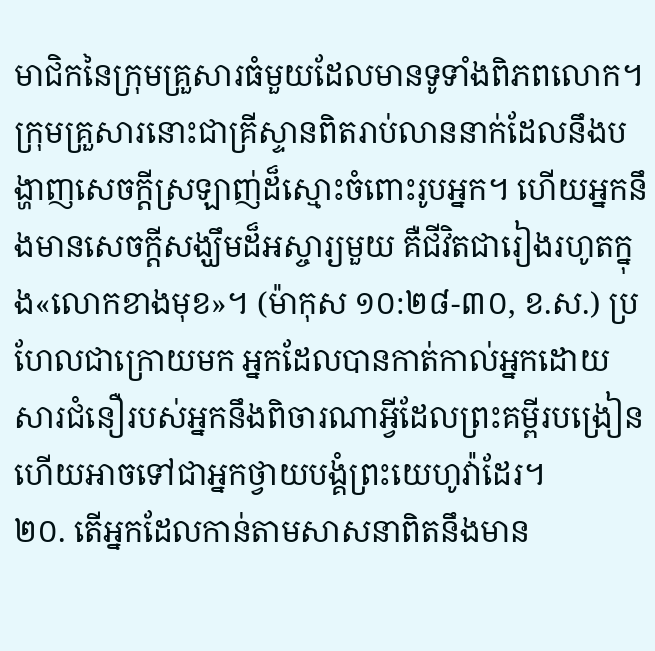មាជិកនៃក្រុមគ្រួសារធំមួយដែលមានទូទាំងពិភពលោក។ ក្រុមគ្រួសារនោះជាគ្រីស្ទានពិតរាប់លាននាក់ដែលនឹងបង្ហាញសេចក្ដីស្រឡាញ់ដ៏ស្មោះចំពោះរូបអ្នក។ ហើយអ្នកនឹងមានសេចក្ដីសង្ឃឹមដ៏អស្ចារ្យមួយ គឺជីវិតជារៀងរហូតក្នុង«លោកខាងមុខ»។ (ម៉ាកុស ១០:២៨-៣០, ខ.ស.) ប្រហែលជាក្រោយមក អ្នកដែលបានកាត់កាល់អ្នកដោយសារជំនឿរបស់អ្នកនឹងពិចារណាអ្វីដែលព្រះគម្ពីរបង្រៀន ហើយអាចទៅជាអ្នកថ្វាយបង្គំព្រះយេហូវ៉ាដែរ។
២០. តើអ្នកដែលកាន់តាមសាសនាពិតនឹងមាន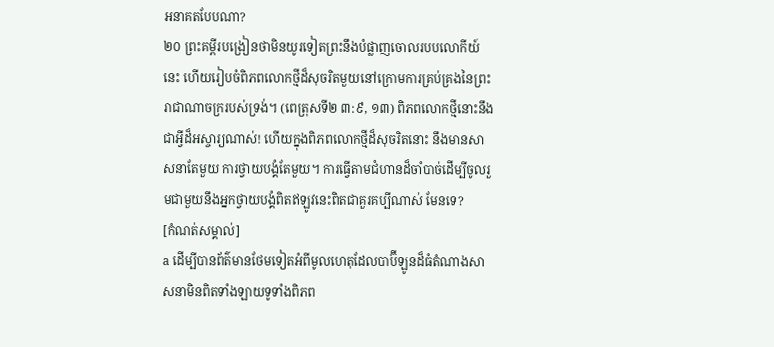អនាគតបែបណា?
២០ ព្រះគម្ពីរបង្រៀនថាមិនយូរទៀតព្រះនឹងបំផ្លាញចោលរបបលោកីយ៍នេះ ហើយរៀបចំពិភពលោកថ្មីដ៏សុចរិតមួយនៅក្រោមការគ្រប់គ្រងនៃព្រះរាជាណាចក្ររបស់ទ្រង់។ (ពេត្រុសទី២ ៣:៩, ១៣) ពិភពលោកថ្មីនោះនឹងជាអ្វីដ៏អស្ចារ្យណាស់! ហើយក្នុងពិភពលោកថ្មីដ៏សុចរិតនោះ នឹងមានសាសនាតែមួយ ការថ្វាយបង្គំតែមួយ។ ការធ្វើតាមជំហានដ៏ចាំបាច់ដើម្បីចូលរួមជាមួយនឹងអ្នកថ្វាយបង្គំពិតឥឡូវនេះពិតជាគួរគប្បីណាស់ មែនទេ?
[កំណត់សម្គាល់]
a ដើម្បីបានព័ត៌មានថែមទៀតអំពីមូលហេតុដែលបាប៊ីឡូនដ៏ធំតំណាងសាសនាមិនពិតទាំងឡាយទូទាំងពិភព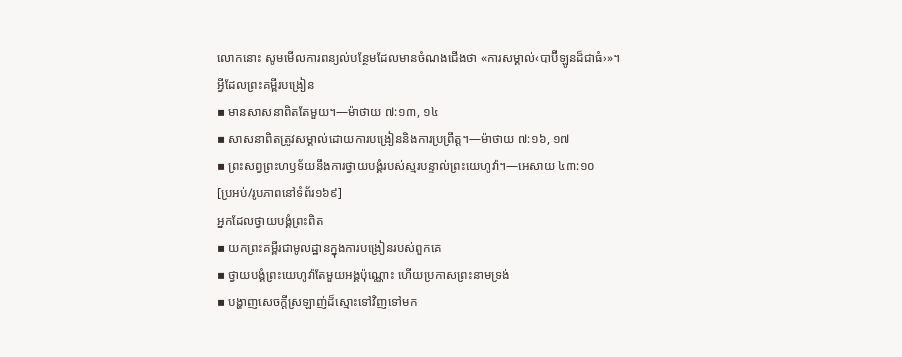លោកនោះ សូមមើលការពន្យល់បន្ថែមដែលមានចំណងជើងថា «ការសម្គាល់‹បាប៊ីឡូនដ៏ជាធំ›»។
អ្វីដែលព្រះគម្ពីរបង្រៀន
▪ មានសាសនាពិតតែមួយ។—ម៉ាថាយ ៧:១៣, ១៤
▪ សាសនាពិតត្រូវសម្គាល់ដោយការបង្រៀននិងការប្រព្រឹត្ត។—ម៉ាថាយ ៧:១៦, ១៧
▪ ព្រះសព្វព្រះហឫទ័យនឹងការថ្វាយបង្គំរបស់ស្មរបន្ទាល់ព្រះយេហូវ៉ា។—អេសាយ ៤៣:១០
[ប្រអប់/រូបភាពនៅទំព័រ១៦៩]
អ្នកដែលថ្វាយបង្គំព្រះពិត
▪ យកព្រះគម្ពីរជាមូលដ្ឋានក្នុងការបង្រៀនរបស់ពួកគេ
▪ ថ្វាយបង្គំព្រះយេហូវ៉ាតែមួយអង្គប៉ុណ្ណោះ ហើយប្រកាសព្រះនាមទ្រង់
▪ បង្ហាញសេចក្ដីស្រឡាញ់ដ៏ស្មោះទៅវិញទៅមក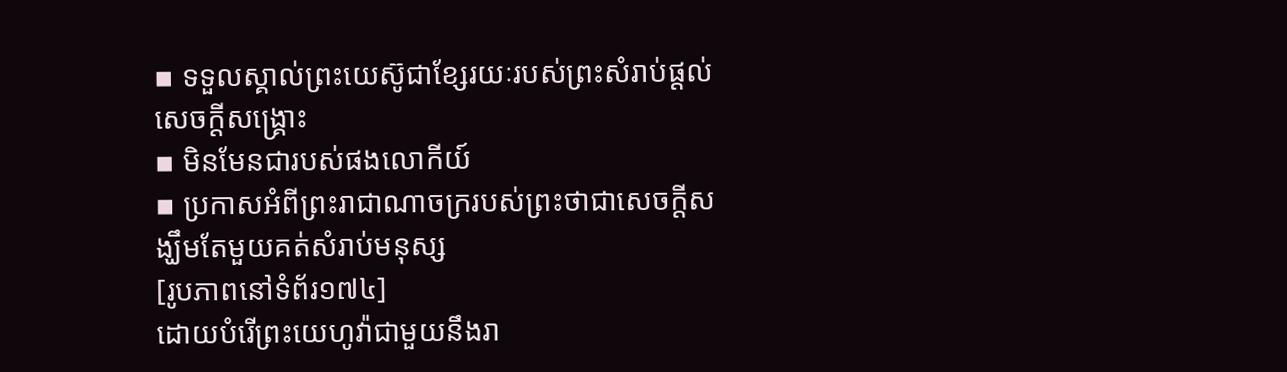▪ ទទួលស្គាល់ព្រះយេស៊ូជាខ្សែរយៈរបស់ព្រះសំរាប់ផ្ដល់សេចក្ដីសង្គ្រោះ
▪ មិនមែនជារបស់ផងលោកីយ៍
▪ ប្រកាសអំពីព្រះរាជាណាចក្ររបស់ព្រះថាជាសេចក្ដីសង្ឃឹមតែមួយគត់សំរាប់មនុស្ស
[រូបភាពនៅទំព័រ១៧៤]
ដោយបំរើព្រះយេហូវ៉ាជាមួយនឹងរា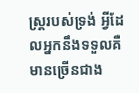ស្ត្ររបស់ទ្រង់ អ្វីដែលអ្នកនឹងទទួលគឺមានច្រើនជាង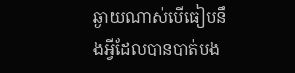ឆ្ងាយណាស់បើធៀបនឹងអ្វីដែលបានបាត់បង